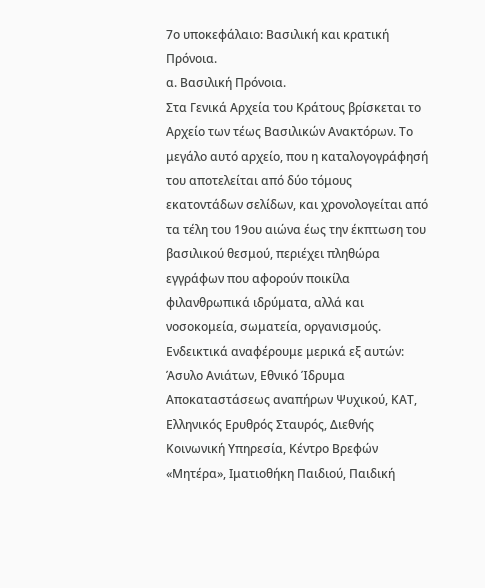7ο υποκεφάλαιο: Βασιλική και κρατική Πρόνοια.
α. Βασιλική Πρόνοια.
Στα Γενικά Αρχεία του Κράτους βρίσκεται το Αρχείο των τέως Βασιλικών Ανακτόρων. Το μεγάλο αυτό αρχείο, που η καταλογογράφησή του αποτελείται από δύο τόμους εκατοντάδων σελίδων, και χρονολογείται από τα τέλη του 19ου αιώνα έως την έκπτωση του βασιλικού θεσμού, περιέχει πληθώρα εγγράφων που αφορούν ποικίλα φιλανθρωπικά ιδρύματα, αλλά και νοσοκομεία, σωματεία, οργανισμούς. Ενδεικτικά αναφέρουμε μερικά εξ αυτών: Άσυλο Ανιάτων, Εθνικό Ίδρυμα Αποκαταστάσεως αναπήρων Ψυχικού, ΚΑΤ, Ελληνικός Ερυθρός Σταυρός, Διεθνής Κοινωνική Υπηρεσία, Κέντρο Βρεφών «Μητέρα», Ιματιοθήκη Παιδιού, Παιδική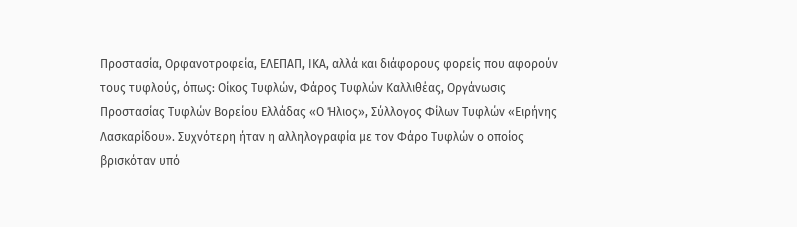Προστασία, Ορφανοτροφεία, ΕΛΕΠΑΠ, ΙΚΑ, αλλά και διάφορους φορείς που αφορούν τους τυφλούς, όπως: Οίκος Τυφλών, Φάρος Τυφλών Καλλιθέας, Οργάνωσις Προστασίας Τυφλών Βορείου Ελλάδας «Ο Ήλιος», Σύλλογος Φίλων Τυφλών «Ειρήνης Λασκαρίδου». Συχνότερη ήταν η αλληλογραφία με τον Φάρο Τυφλών ο οποίος βρισκόταν υπό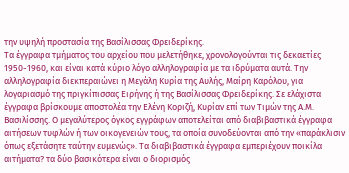την υψηλή προστασία της Βασίλισσας Φρειδερίκης.
Τα έγγραφα τμήματος του αρχείου που μελετήθηκε, χρονολογούνται τις δεκαετίες 1950-1960, και είναι κατά κύριο λόγο αλληλογραφία με τα ιδρύματα αυτά. Την αλληλογραφία διεκπεραιώνει η Μεγάλη Κυρία της Αυλής, Μαίρη Καρόλου, για λογαριασμό της πριγκίπισσας Ειρήνης ή της Βασίλισσας Φρειδερίκης. Σε ελάχιστα έγγραφα βρίσκουμε αποστολέα την Ελένη Κοριζή, Κυρίαν επί των Τιμών της Α.Μ. Βασιλίσσης. Ο μεγαλύτερος όγκος εγγράφων αποτελείται από διαβιβαστικά έγγραφα αιτήσεων τυφλών ή των οικογενειών τους, τα οποία συνοδεύονται από την «παράκλισιν όπως εξετάσητε ταύτην ευμενώς». Τα διαβιβαστικά έγγραφα εμπεριέχουν ποικίλα αιτήματα? τα δύο βασικότερα είναι ο διορισμός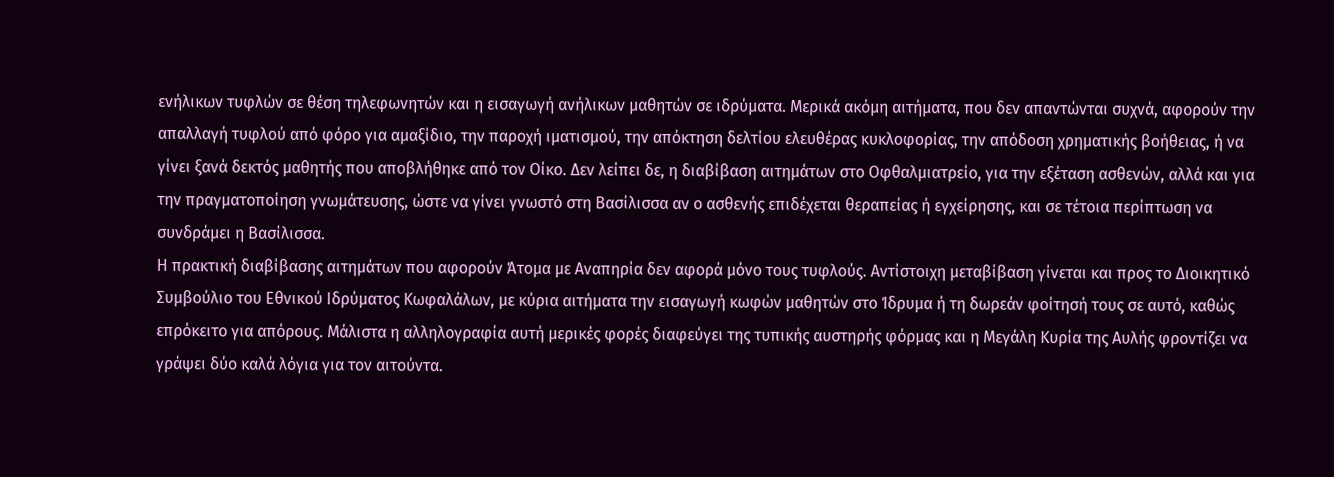ενήλικων τυφλών σε θέση τηλεφωνητών και η εισαγωγή ανήλικων μαθητών σε ιδρύματα. Μερικά ακόμη αιτήματα, που δεν απαντώνται συχνά, αφορούν την απαλλαγή τυφλού από φόρο για αμαξίδιο, την παροχή ιματισμού, την απόκτηση δελτίου ελευθέρας κυκλοφορίας, την απόδοση χρηματικής βοήθειας, ή να γίνει ξανά δεκτός μαθητής που αποβλήθηκε από τον Οίκο. Δεν λείπει δε, η διαβίβαση αιτημάτων στο Οφθαλμιατρείο, για την εξέταση ασθενών, αλλά και για την πραγματοποίηση γνωμάτευσης, ώστε να γίνει γνωστό στη Βασίλισσα αν ο ασθενής επιδέχεται θεραπείας ή εγχείρησης, και σε τέτοια περίπτωση να συνδράμει η Βασίλισσα.
Η πρακτική διαβίβασης αιτημάτων που αφορούν Άτομα με Αναπηρία δεν αφορά μόνο τους τυφλούς. Αντίστοιχη μεταβίβαση γίνεται και προς το Διοικητικό Συμβούλιο του Εθνικού Ιδρύματος Κωφαλάλων, με κύρια αιτήματα την εισαγωγή κωφών μαθητών στο Ίδρυμα ή τη δωρεάν φοίτησή τους σε αυτό, καθώς επρόκειτο για απόρους. Μάλιστα η αλληλογραφία αυτή μερικές φορές διαφεύγει της τυπικής αυστηρής φόρμας και η Μεγάλη Κυρία της Αυλής φροντίζει να γράψει δύο καλά λόγια για τον αιτούντα.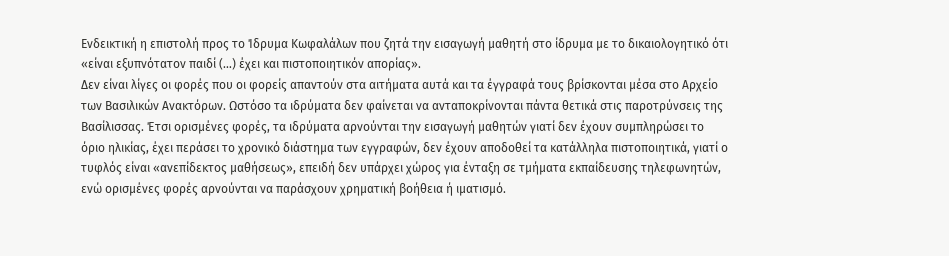Ενδεικτική η επιστολή προς το Ίδρυμα Κωφαλάλων που ζητά την εισαγωγή μαθητή στο ίδρυμα με το δικαιολογητικό ότι «είναι εξυπνότατον παιδί (…) έχει και πιστοποιητικόν απορίας».
Δεν είναι λίγες οι φορές που οι φορείς απαντούν στα αιτήματα αυτά και τα έγγραφά τους βρίσκονται μέσα στο Αρχείο των Βασιλικών Ανακτόρων. Ωστόσο τα ιδρύματα δεν φαίνεται να ανταποκρίνονται πάντα θετικά στις παροτρύνσεις της Βασίλισσας. Έτσι ορισμένες φορές, τα ιδρύματα αρνούνται την εισαγωγή μαθητών γιατί δεν έχουν συμπληρώσει το όριο ηλικίας, έχει περάσει το χρονικό διάστημα των εγγραφών, δεν έχουν αποδοθεί τα κατάλληλα πιστοποιητικά, γιατί ο τυφλός είναι «ανεπίδεκτος μαθήσεως», επειδή δεν υπάρχει χώρος για ένταξη σε τμήματα εκπαίδευσης τηλεφωνητών, ενώ ορισμένες φορές αρνούνται να παράσχουν χρηματική βοήθεια ή ιματισμό.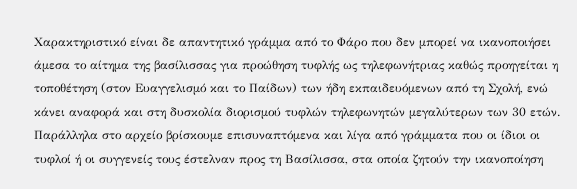Χαρακτηριστικό είναι δε απαντητικό γράμμα από το Φάρο που δεν μπορεί να ικανοποιήσει άμεσα το αίτημα της βασίλισσας για προώθηση τυφλής ως τηλεφωνήτριας καθώς προηγείται η τοποθέτηση (στον Ευαγγελισμό και το Παίδων) των ήδη εκπαιδευόμενων από τη Σχολή, ενώ κάνει αναφορά και στη δυσκολία διορισμού τυφλών τηλεφωνητών μεγαλύτερων των 30 ετών.
Παράλληλα στο αρχείο βρίσκουμε επισυναπτόμενα και λίγα από γράμματα που οι ίδιοι οι τυφλοί ή οι συγγενείς τους έστελναν προς τη Βασίλισσα, στα οποία ζητούν την ικανοποίηση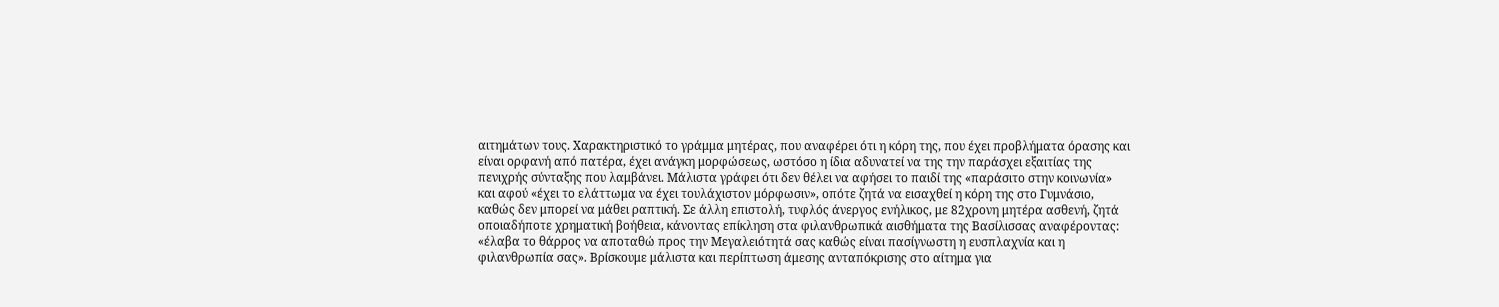αιτημάτων τους. Χαρακτηριστικό το γράμμα μητέρας, που αναφέρει ότι η κόρη της, που έχει προβλήματα όρασης και είναι ορφανή από πατέρα, έχει ανάγκη μορφώσεως, ωστόσο η ίδια αδυνατεί να της την παράσχει εξαιτίας της πενιχρής σύνταξης που λαμβάνει. Μάλιστα γράφει ότι δεν θέλει να αφήσει το παιδί της «παράσιτο στην κοινωνία» και αφού «έχει το ελάττωμα να έχει τουλάχιστον μόρφωσιν», οπότε ζητά να εισαχθεί η κόρη της στο Γυμνάσιο, καθώς δεν μπορεί να μάθει ραπτική. Σε άλλη επιστολή, τυφλός άνεργος ενήλικος, με 82χρονη μητέρα ασθενή, ζητά οποιαδήποτε χρηματική βοήθεια, κάνοντας επίκληση στα φιλανθρωπικά αισθήματα της Βασίλισσας αναφέροντας: «έλαβα το θάρρος να αποταθώ προς την Μεγαλειότητά σας καθώς είναι πασίγνωστη η ευσπλαχνία και η φιλανθρωπία σας». Βρίσκουμε μάλιστα και περίπτωση άμεσης ανταπόκρισης στο αίτημα για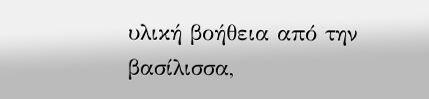υλική βοήθεια από την βασίλισσα,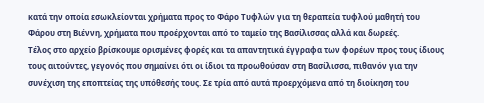κατά την οποία εσωκλείονται χρήματα προς το Φάρο Τυφλών για τη θεραπεία τυφλού μαθητή του Φάρου στη Βιέννη, χρήματα που προέρχονται από το ταμείο της Βασίλισσας αλλά και δωρεές.
Τέλος στο αρχείο βρίσκουμε ορισμένες φορές και τα απαντητικά έγγραφα των φορέων προς τους ίδιους τους αιτούντες, γεγονός που σημαίνει ότι οι ίδιοι τα προωθούσαν στη Βασίλισσα, πιθανόν για την συνέχιση της εποπτείας της υπόθεσής τους. Σε τρία από αυτά προερχόμενα από τη διοίκηση του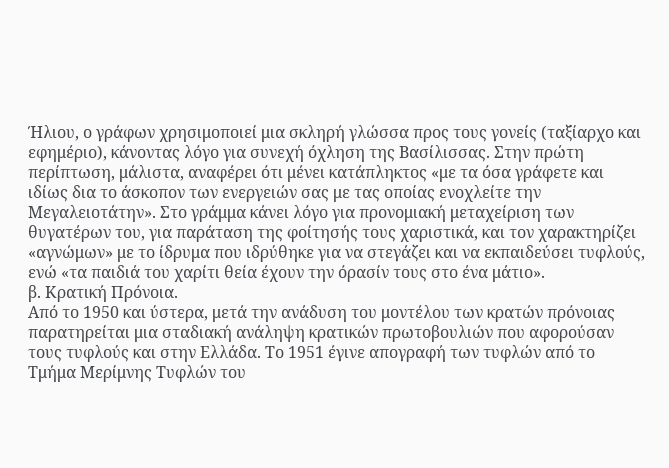Ήλιου, ο γράφων χρησιμοποιεί μια σκληρή γλώσσα προς τους γονείς (ταξίαρχο και εφημέριο), κάνοντας λόγο για συνεχή όχληση της Βασίλισσας. Στην πρώτη περίπτωση, μάλιστα, αναφέρει ότι μένει κατάπληκτος «με τα όσα γράφετε και ιδίως δια το άσκοπον των ενεργειών σας με τας οποίας ενοχλείτε την Μεγαλειοτάτην». Στο γράμμα κάνει λόγο για προνομιακή μεταχείριση των θυγατέρων του, για παράταση της φοίτησής τους χαριστικά, και τον χαρακτηρίζει «αγνώμων» με το ίδρυμα που ιδρύθηκε για να στεγάζει και να εκπαιδεύσει τυφλούς, ενώ «τα παιδιά του χαρίτι θεία έχουν την όρασίν τους στο ένα μάτιο».
β. Κρατική Πρόνοια.
Από το 1950 και ύστερα, μετά την ανάδυση του μοντέλου των κρατών πρόνοιας παρατηρείται μια σταδιακή ανάληψη κρατικών πρωτοβουλιών που αφορούσαν τους τυφλούς και στην Ελλάδα. Το 1951 έγινε απογραφή των τυφλών από το Τμήμα Μερίμνης Τυφλών του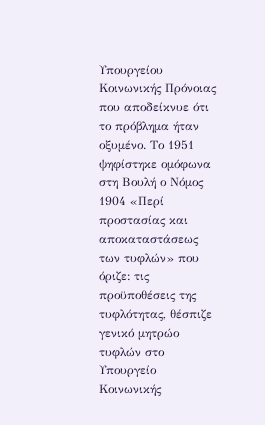Υπουργείου Κοινωνικής Πρόνοιας που αποδείκνυε ότι το πρόβλημα ήταν οξυμένο. Το 1951 ψηφίστηκε ομόφωνα στη Βουλή ο Νόμος 1904 «Περί προστασίας και αποκαταστάσεως των τυφλών» που όριζε: τις προϋποθέσεις της τυφλότητας, θέσπιζε γενικό μητρώο τυφλών στο Υπουργείο Κοινωνικής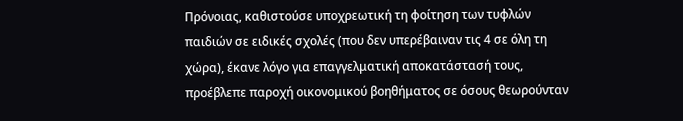Πρόνοιας, καθιστούσε υποχρεωτική τη φοίτηση των τυφλών παιδιών σε ειδικές σχολές (που δεν υπερέβαιναν τις 4 σε όλη τη χώρα), έκανε λόγο για επαγγελματική αποκατάστασή τους, προέβλεπε παροχή οικονομικού βοηθήματος σε όσους θεωρούνταν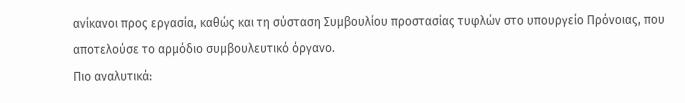ανίκανοι προς εργασία, καθώς και τη σύσταση Συμβουλίου προστασίας τυφλών στο υπουργείο Πρόνοιας, που αποτελούσε το αρμόδιο συμβουλευτικό όργανο.
Πιο αναλυτικά: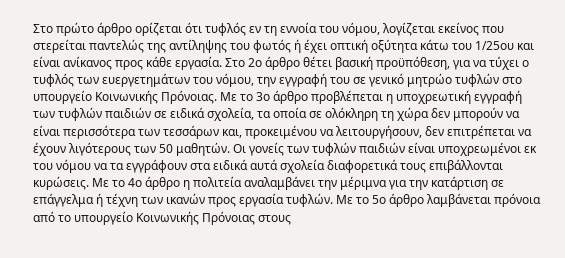Στο πρώτο άρθρο ορίζεται ότι τυφλός εν τη εννοία του νόμου, λογίζεται εκείνος που στερείται παντελώς της αντίληψης του φωτός ή έχει οπτική οξύτητα κάτω του 1/25ου και είναι ανίκανος προς κάθε εργασία. Στο 2ο άρθρο θέτει βασική προϋπόθεση, για να τύχει ο τυφλός των ευεργετημάτων του νόμου, την εγγραφή του σε γενικό μητρώο τυφλών στο υπουργείο Κοινωνικής Πρόνοιας. Με το 3ο άρθρο προβλέπεται η υποχρεωτική εγγραφή των τυφλών παιδιών σε ειδικά σχολεία, τα οποία σε ολόκληρη τη χώρα δεν μπορούν να είναι περισσότερα των τεσσάρων και, προκειμένου να λειτουργήσουν, δεν επιτρέπεται να έχουν λιγότερους των 50 μαθητών. Οι γονείς των τυφλών παιδιών είναι υποχρεωμένοι εκ του νόμου να τα εγγράφουν στα ειδικά αυτά σχολεία διαφορετικά τους επιβάλλονται κυρώσεις. Με το 4ο άρθρο η πολιτεία αναλαμβάνει την μέριμνα για την κατάρτιση σε επάγγελμα ή τέχνη των ικανών προς εργασία τυφλών. Με το 5ο άρθρο λαμβάνεται πρόνοια από το υπουργείο Κοινωνικής Πρόνοιας στους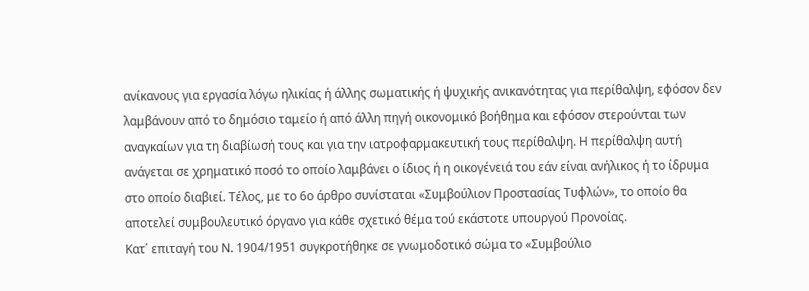ανίκανους για εργασία λόγω ηλικίας ή άλλης σωματικής ή ψυχικής ανικανότητας για περίθαλψη, εφόσον δεν λαμβάνουν από το δημόσιο ταμείο ή από άλλη πηγή οικονομικό βοήθημα και εφόσον στερούνται των αναγκαίων για τη διαβίωσή τους και για την ιατροφαρμακευτική τους περίθαλψη. Η περίθαλψη αυτή ανάγεται σε χρηματικό ποσό το οποίο λαμβάνει ο ίδιος ή η οικογένειά του εάν είναι ανήλικος ή το ίδρυμα στο οποίο διαβιεί. Τέλος, με το 6ο άρθρο συνίσταται «Συμβούλιον Προστασίας Τυφλών», το οποίο θα αποτελεί συμβουλευτικό όργανο για κάθε σχετικό θέμα τού εκάστοτε υπουργού Προνοίας.
Κατ΄ επιταγή του Ν. 1904/1951 συγκροτήθηκε σε γνωμοδοτικό σώμα το «Συμβούλιο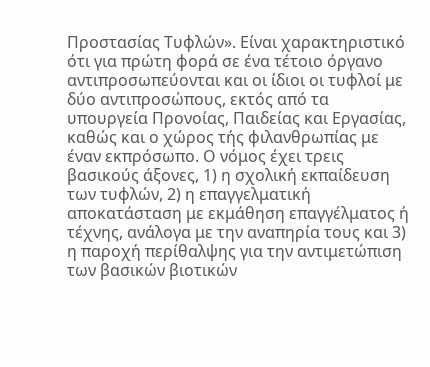Προστασίας Τυφλών». Είναι χαρακτηριστικό ότι για πρώτη φορά σε ένα τέτοιο όργανο αντιπροσωπεύονται και οι ίδιοι οι τυφλοί με δύο αντιπροσώπους, εκτός από τα υπουργεία Προνοίας, Παιδείας και Εργασίας, καθώς και ο χώρος τής φιλανθρωπίας με έναν εκπρόσωπο. Ο νόμος έχει τρεις βασικούς άξονες, 1) η σχολική εκπαίδευση των τυφλών, 2) η επαγγελματική αποκατάσταση με εκμάθηση επαγγέλματος ή τέχνης, ανάλογα με την αναπηρία τους και 3) η παροχή περίθαλψης για την αντιμετώπιση των βασικών βιοτικών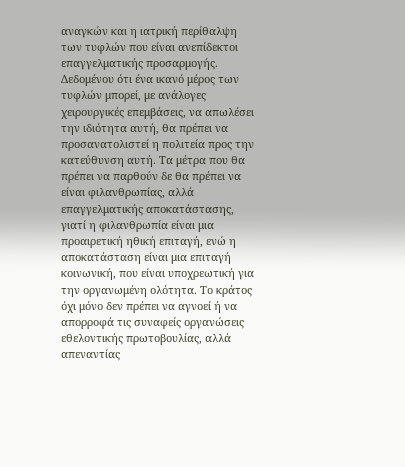αναγκών και η ιατρική περίθαλψη των τυφλών που είναι ανεπίδεκτοι επαγγελματικής προσαρμογής. Δεδομένου ότι ένα ικανό μέρος των τυφλών μπορεί, με ανάλογες χειρουργικές επεμβάσεις, να απωλέσει την ιδιότητα αυτή, θα πρέπει να προσανατολιστεί η πολιτεία προς την κατεύθυνση αυτή. Τα μέτρα που θα πρέπει να παρθούν δε θα πρέπει να είναι φιλανθρωπίας, αλλά επαγγελματικής αποκατάστασης, γιατί η φιλανθρωπία είναι μια προαιρετική ηθική επιταγή, ενώ η αποκατάσταση είναι μια επιταγή κοινωνική, που είναι υποχρεωτική για την οργανωμένη ολότητα. Το κράτος όχι μόνο δεν πρέπει να αγνοεί ή να απορροφά τις συναφείς οργανώσεις εθελοντικής πρωτοβουλίας, αλλά απεναντίας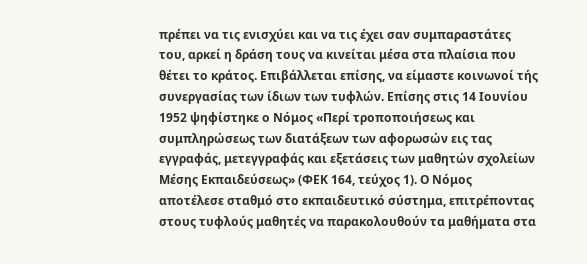πρέπει να τις ενισχύει και να τις έχει σαν συμπαραστάτες του, αρκεί η δράση τους να κινείται μέσα στα πλαίσια που θέτει το κράτος. Επιβάλλεται επίσης, να είμαστε κοινωνοί τής συνεργασίας των ίδιων των τυφλών. Επίσης στις 14 Ιουνίου 1952 ψηφίστηκε ο Νόμος «Περί τροποποιήσεως και συμπληρώσεως των διατάξεων των αφορωσών εις τας εγγραφάς, μετεγγραφάς και εξετάσεις των μαθητών σχολείων Μέσης Εκπαιδεύσεως» (ΦΕΚ 164, τεύχος 1). Ο Νόμος αποτέλεσε σταθμό στο εκπαιδευτικό σύστημα, επιτρέποντας στους τυφλούς μαθητές να παρακολουθούν τα μαθήματα στα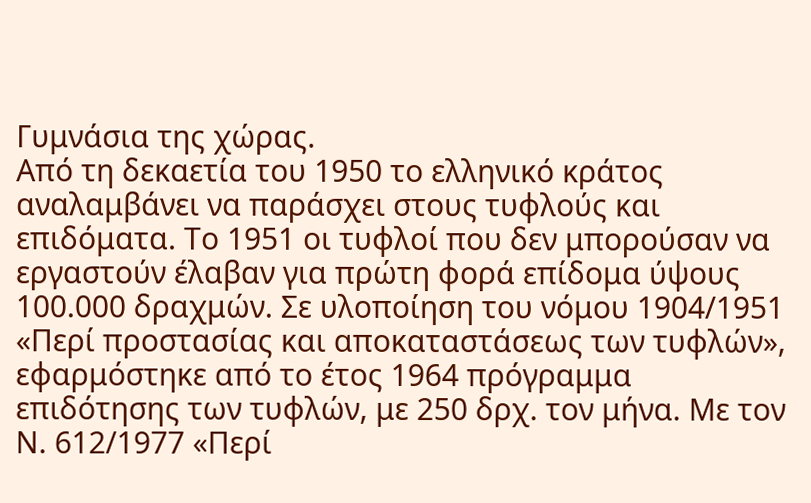Γυμνάσια της χώρας.
Από τη δεκαετία του 1950 το ελληνικό κράτος αναλαμβάνει να παράσχει στους τυφλούς και επιδόματα. Το 1951 οι τυφλοί που δεν μπορούσαν να εργαστούν έλαβαν για πρώτη φορά επίδομα ύψους 100.000 δραχμών. Σε υλοποίηση του νόμου 1904/1951 «Περί προστασίας και αποκαταστάσεως των τυφλών», εφαρμόστηκε από το έτος 1964 πρόγραμμα επιδότησης των τυφλών, με 250 δρχ. τον μήνα. Με τον Ν. 612/1977 «Περί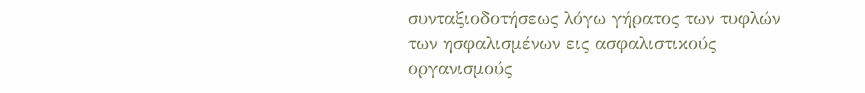συνταξιοδοτήσεως λόγω γήρατος των τυφλών των ησφαλισμένων εις ασφαλιστικούς οργανισμούς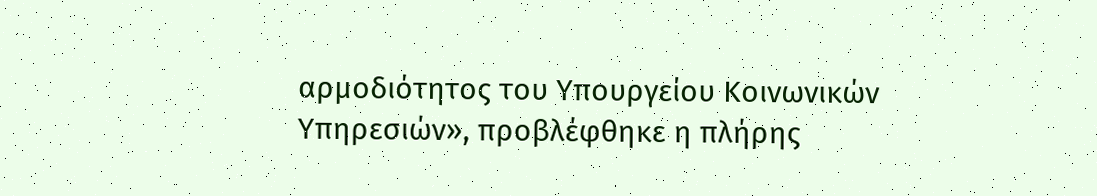αρμοδιότητος του Υπουργείου Κοινωνικών Υπηρεσιών», προβλέφθηκε η πλήρης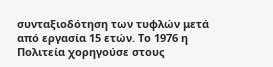συνταξιοδότηση των τυφλών μετά από εργασία 15 ετών. Το 1976 η Πολιτεία χορηγούσε στους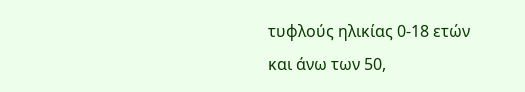τυφλούς ηλικίας 0-18 ετών και άνω των 50,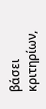βάσει κριτηρίων,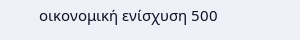οικονομική ενίσχυση 500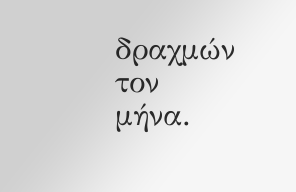δραχμών τον μήνα.